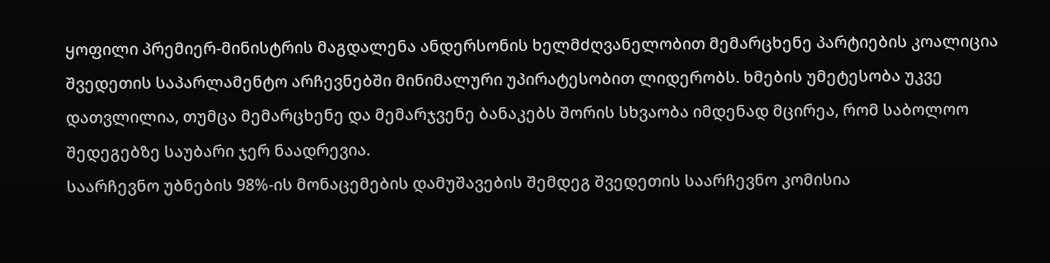ყოფილი პრემიერ-მინისტრის მაგდალენა ანდერსონის ხელმძღვანელობით მემარცხენე პარტიების კოალიცია შვედეთის საპარლამენტო არჩევნებში მინიმალური უპირატესობით ლიდერობს. ხმების უმეტესობა უკვე დათვლილია, თუმცა მემარცხენე და მემარჯვენე ბანაკებს შორის სხვაობა იმდენად მცირეა, რომ საბოლოო შედეგებზე საუბარი ჯერ ნაადრევია.
საარჩევნო უბნების 98%-ის მონაცემების დამუშავების შემდეგ შვედეთის საარჩევნო კომისია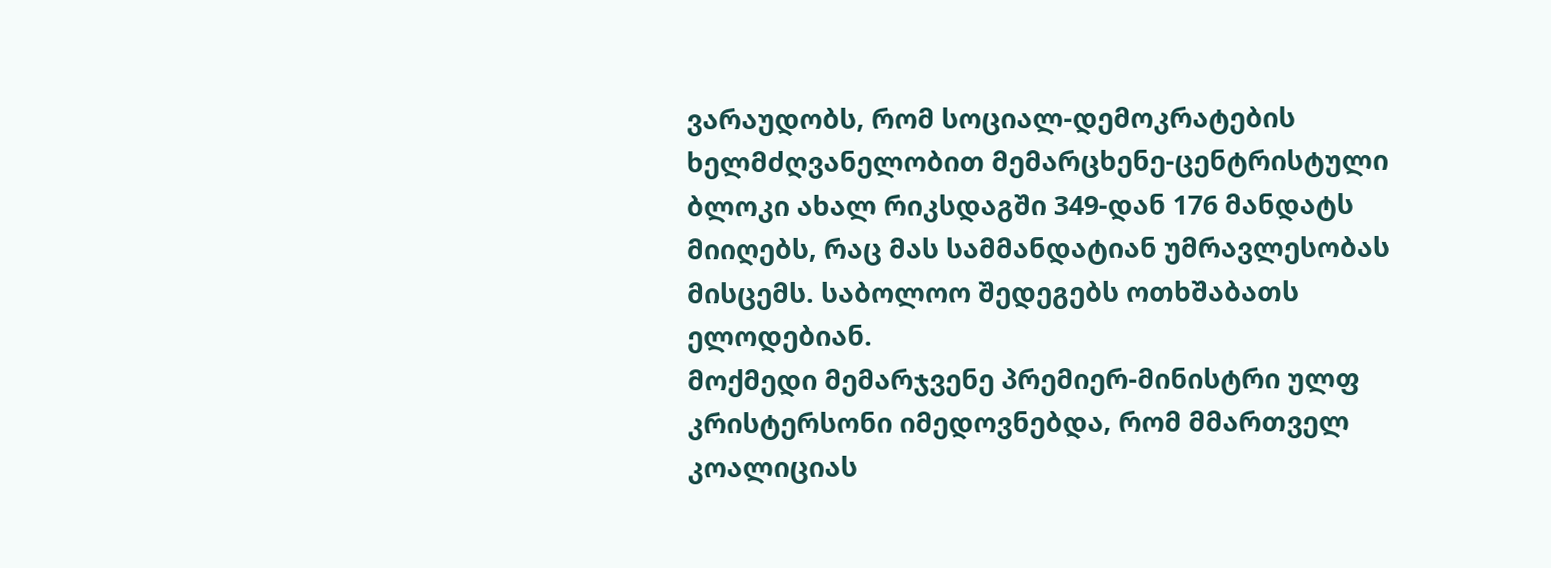ვარაუდობს, რომ სოციალ-დემოკრატების ხელმძღვანელობით მემარცხენე-ცენტრისტული ბლოკი ახალ რიკსდაგში 349-დან 176 მანდატს მიიღებს, რაც მას სამმანდატიან უმრავლესობას მისცემს. საბოლოო შედეგებს ოთხშაბათს ელოდებიან.
მოქმედი მემარჯვენე პრემიერ-მინისტრი ულფ კრისტერსონი იმედოვნებდა, რომ მმართველ კოალიციას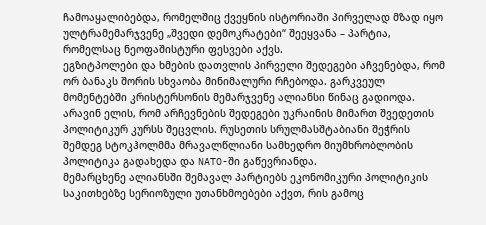ჩამოაყალიბებდა, რომელშიც ქვეყნის ისტორიაში პირველად მზად იყო ულტრამემარჯვენე „შვედი დემოკრატები“ შეეყვანა – პარტია, რომელსაც ნეოფაშისტური ფესვები აქვს.
ეგზიტპოლები და ხმების დათვლის პირველი შედეგები აჩვენებდა, რომ ორ ბანაკს შორის სხვაობა მინიმალური რჩებოდა. გარკვეულ მომენტებში კრისტერსონის მემარჯვენე ალიანსი წინაც გადიოდა.
არავინ ელის, რომ არჩევნების შედეგები უკრაინის მიმართ შვედეთის პოლიტიკურ კურსს შეცვლის. რუსეთის სრულმასშტაბიანი შეჭრის შემდეგ სტოკჰოლმმა მრავალწლიანი სამხედრო მიუმხრობლობის პოლიტიკა გადახედა და NATO-ში გაწევრიანდა.
მემარცხენე ალიანსში შემავალ პარტიებს ეკონომიკური პოლიტიკის საკითხებზე სერიოზული უთანხმოებები აქვთ, რის გამოც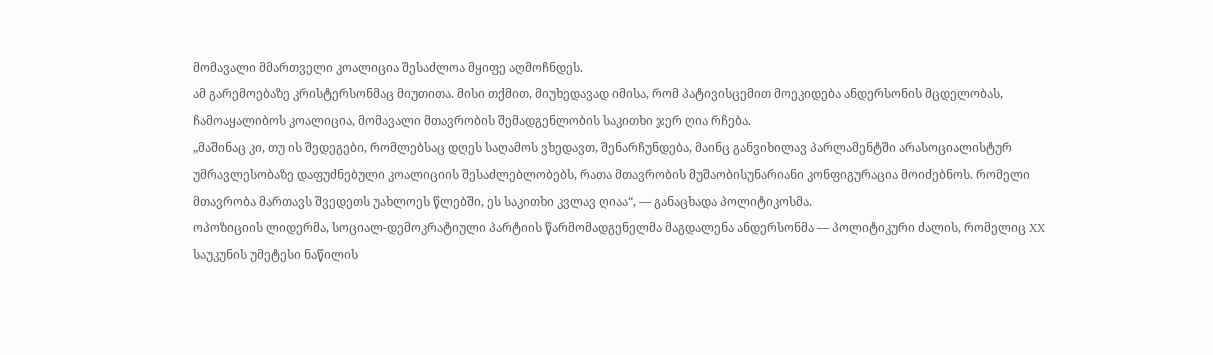მომავალი მმართველი კოალიცია შესაძლოა მყიფე აღმოჩნდეს.
ამ გარემოებაზე კრისტერსონმაც მიუთითა. მისი თქმით, მიუხედავად იმისა, რომ პატივისცემით მოეკიდება ანდერსონის მცდელობას, ჩამოაყალიბოს კოალიცია, მომავალი მთავრობის შემადგენლობის საკითხი ჯერ ღია რჩება.
„მაშინაც კი, თუ ის შედეგები, რომლებსაც დღეს საღამოს ვხედავთ, შენარჩუნდება, მაინც განვიხილავ პარლამენტში არასოციალისტურ უმრავლესობაზე დაფუძნებული კოალიციის შესაძლებლობებს, რათა მთავრობის მუშაობისუნარიანი კონფიგურაცია მოიძებნოს. რომელი მთავრობა მართავს შვედეთს უახლოეს წლებში, ეს საკითხი კვლავ ღიაა“, — განაცხადა პოლიტიკოსმა.
ოპოზიციის ლიდერმა, სოციალ-დემოკრატიული პარტიის წარმომადგენელმა მაგდალენა ანდერსონმა — პოლიტიკური ძალის, რომელიც XX საუკუნის უმეტესი ნაწილის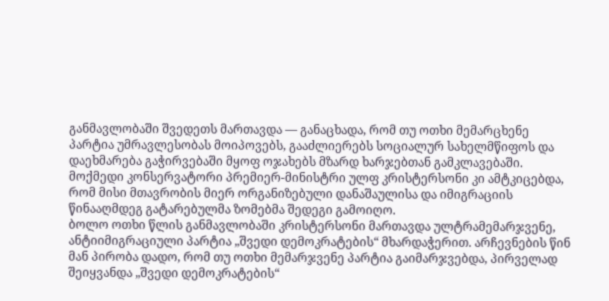განმავლობაში შვედეთს მართავდა — განაცხადა, რომ თუ ოთხი მემარცხენე პარტია უმრავლესობას მოიპოვებს, გააძლიერებს სოციალურ სახელმწიფოს და დაეხმარება გაჭირვებაში მყოფ ოჯახებს მზარდ ხარჯებთან გამკლავებაში.
მოქმედი კონსერვატორი პრემიერ-მინისტრი ულფ კრისტერსონი კი ამტკიცებდა, რომ მისი მთავრობის მიერ ორგანიზებული დანაშაულისა და იმიგრაციის წინააღმდეგ გატარებულმა ზომებმა შედეგი გამოიღო.
ბოლო ოთხი წლის განმავლობაში კრისტერსონი მართავდა ულტრამემარჯვენე, ანტიიმიგრაციული პარტია „შვედი დემოკრატების“ მხარდაჭერით. არჩევნების წინ მან პირობა დადო, რომ თუ ოთხი მემარჯვენე პარტია გაიმარჯვებდა, პირველად შეიყვანდა „შვედი დემოკრატების“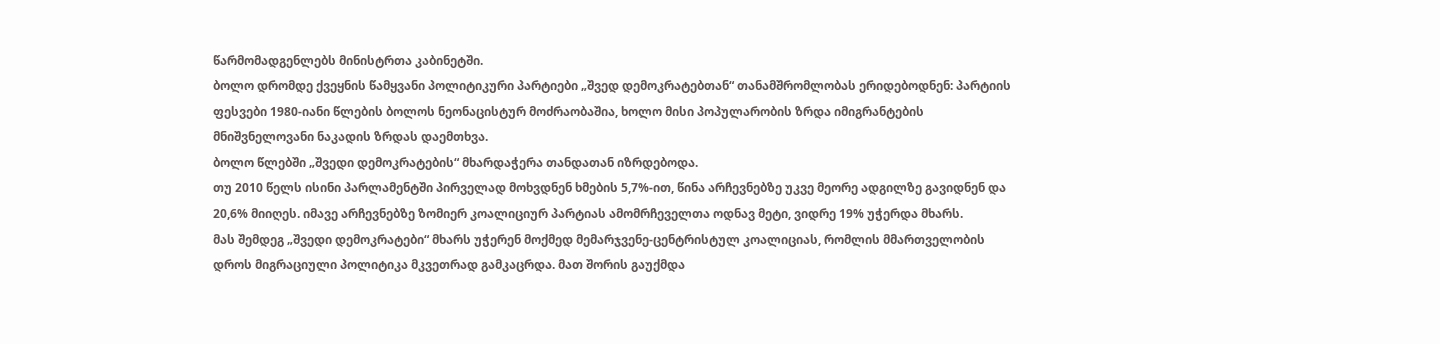წარმომადგენლებს მინისტრთა კაბინეტში.
ბოლო დრომდე ქვეყნის წამყვანი პოლიტიკური პარტიები „შვედ დემოკრატებთან“ თანამშრომლობას ერიდებოდნენ: პარტიის ფესვები 1980-იანი წლების ბოლოს ნეონაცისტურ მოძრაობაშია, ხოლო მისი პოპულარობის ზრდა იმიგრანტების მნიშვნელოვანი ნაკადის ზრდას დაემთხვა.
ბოლო წლებში „შვედი დემოკრატების“ მხარდაჭერა თანდათან იზრდებოდა.
თუ 2010 წელს ისინი პარლამენტში პირველად მოხვდნენ ხმების 5,7%-ით, წინა არჩევნებზე უკვე მეორე ადგილზე გავიდნენ და 20,6% მიიღეს. იმავე არჩევნებზე ზომიერ კოალიციურ პარტიას ამომრჩეველთა ოდნავ მეტი, ვიდრე 19% უჭერდა მხარს.
მას შემდეგ „შვედი დემოკრატები“ მხარს უჭერენ მოქმედ მემარჯვენე-ცენტრისტულ კოალიციას, რომლის მმართველობის დროს მიგრაციული პოლიტიკა მკვეთრად გამკაცრდა. მათ შორის გაუქმდა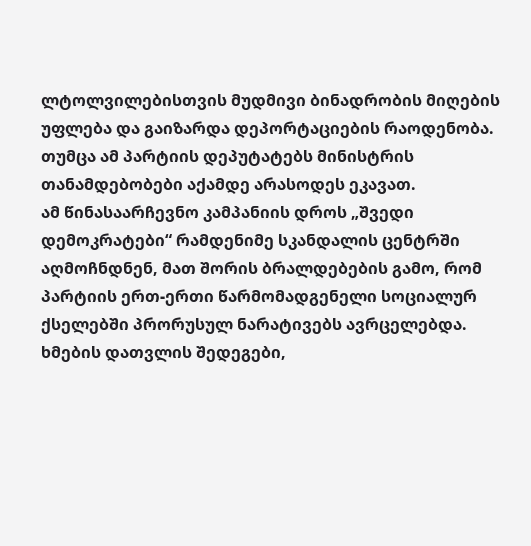ლტოლვილებისთვის მუდმივი ბინადრობის მიღების უფლება და გაიზარდა დეპორტაციების რაოდენობა.
თუმცა ამ პარტიის დეპუტატებს მინისტრის თანამდებობები აქამდე არასოდეს ეკავათ.
ამ წინასაარჩევნო კამპანიის დროს „შვედი დემოკრატები“ რამდენიმე სკანდალის ცენტრში აღმოჩნდნენ, მათ შორის ბრალდებების გამო, რომ პარტიის ერთ-ერთი წარმომადგენელი სოციალურ ქსელებში პრორუსულ ნარატივებს ავრცელებდა.
ხმების დათვლის შედეგები,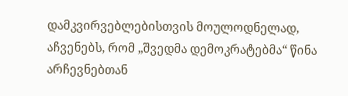დამკვირვებლებისთვის მოულოდნელად, აჩვენებს, რომ „შვედმა დემოკრატებმა“ წინა არჩევნებთან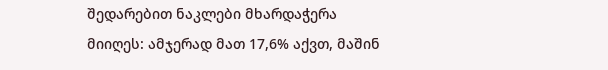შედარებით ნაკლები მხარდაჭერა მიიღეს: ამჯერად მათ 17,6% აქვთ, მაშინ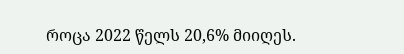როცა 2022 წელს 20,6% მიიღეს.